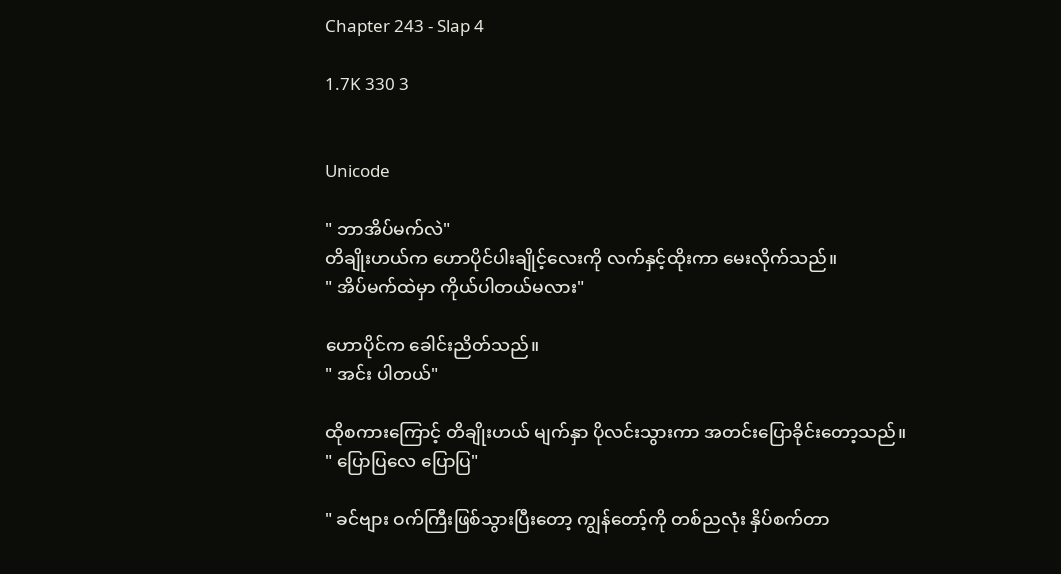Chapter 243 - Slap 4

1.7K 330 3


Unicode

" ဘာအိပ်မက်လဲ"
တိချိုးဟယ်က ဟောပိုင်ပါးချိုင့်လေးကို လက်နှင့်ထိုးကာ မေးလိုက်သည်။
" အိပ်မက်ထဲမှာ ကိုယ်ပါတယ်မလား"

ဟောပိုင်က ခေါင်းညိတ်သည်။
" အင်း ပါတယ်"

ထိုစကားကြောင့် တိချိုးဟယ် မျက်နှာ ပိုလင်းသွားကာ အတင်းပြောခိုင်းတော့သည်။
" ပြောပြလေ ပြောပြ"

" ခင်ဗျား ဝက်ကြီးဖြစ်သွားပြီးတော့ ကျွန်တော့်ကို တစ်ညလုံး နှိပ်စက်တာ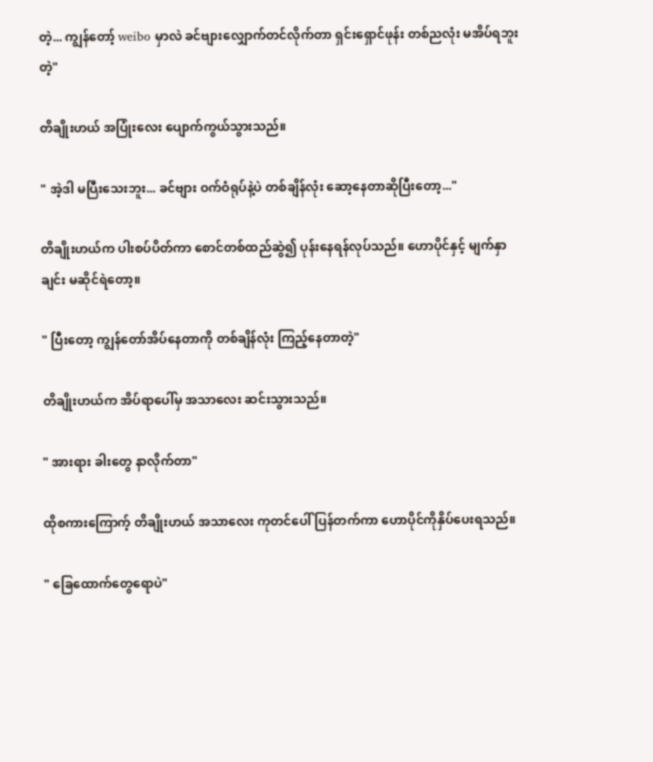တဲ့... ကျွန်တော့် weibo မှာလဲ ခင်ဗျားလျှောက်တင်လိုက်တာ ရှင်းရှောင်ဖုန်း တစ်ညလုံး မအိပ်ရဘူးတဲ့"

တိချိုးဟယ် အပြုံးလေး ပျောက်ကွယ်သွားသည်။

" အဲ့ဒါ မပြီးသေးဘူး... ခင်ဗျား ဝက်ဝံရုပ်နဲ့ပဲ တစ်ချိန်လုံး ဆော့နေတာဆိုပြီးတော့..."

တိချိုးဟယ်က ပါးစပ်ပိတ်ကာ စောင်တစ်ထည်ဆွဲ၍ ပုန်းနေရန်လုပ်သည်။ ဟောပိုင်နှင့် မျက်နှာချင်း မဆိုင်ရဲတော့။

" ပြီးတော့ ကျွန်တော်အိပ်နေတာကို တစ်ချိန်လုံး ကြည့်နေတာတဲ့"

တိချိုးဟယ်က အိပ်ရာပေါ်မှ အသာလေး ဆင်းသွားသည်။

" အားရား ခါးတွေ နာလိုက်တာ"

ထိုစကားကြောက့် တိချိုးဟယ် အသာလေး ကုတင်ပေါ် ပြန်တက်ကာ ဟောပိုင်ကိုနှိပ်ပေးရသည်။

" ခြေထောက်တွေရောပဲ"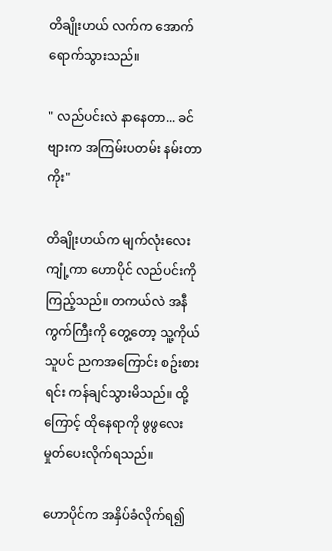တိချိုးဟယ် လက်က အောက်ရောက်သွားသည်။

" လည်ပင်းလဲ နာနေတာ... ခင်ဗျားက အကြမ်းပတမ်း နမ်းတာကိုး"

တိချိုးဟယ်က မျက်လုံးလေးကျုံ့ကာ ဟောပိုင် လည်ပင်းကို ကြည့်သည်။ တကယ်လဲ အနီကွက်ကြီးကို တွေ့တော့ သူ့ကိုယ်သူပင် ညကအကြောင်း စဥ်းစားရင်း ကန်ချင်သွားမိသည်။ ထို့ကြောင့် ထိုနေရာကို ဖွဖွလေး မှုတ်ပေးလိုက်ရသည်။

ဟောပိုင်က အနှိပ်ခံလိုက်ရ၍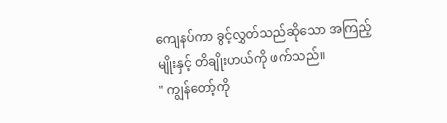ကျေနပ်ကာ ခွင့်လွှတ်သည်ဆိုသော အကြည့်မျိုးနှင့် တိချိုးဟယ်ကို ဖက်သည်။
" ကျွန်တော့်ကို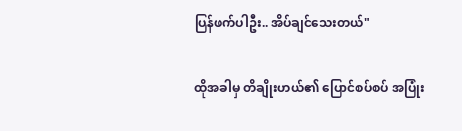ပြန်ဖက်ပါဦး.. အိပ်ချင်သေးတယ်"

ထိုအခါမှ တိချိုးဟယ်၏ ပြောင်စပ်စပ် အပြုံး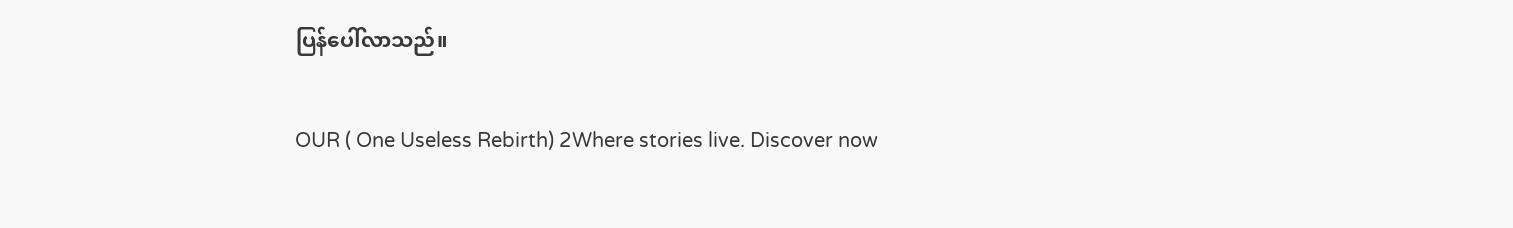ပြန်ပေါ်လာသည်။

OUR ( One Useless Rebirth) 2Where stories live. Discover now